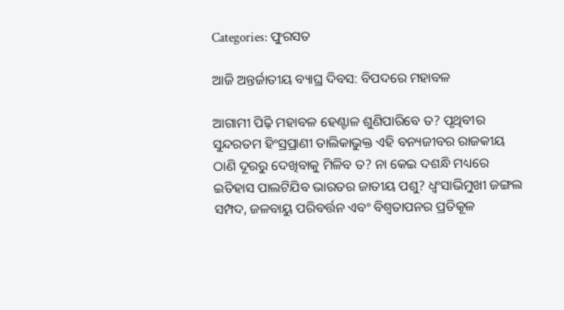Categories: ଫୁରସତ

ଆଜି ଅନ୍ତର୍ଜାତୀୟ ବ୍ୟାଘ୍ର ଦିବସ: ବିପଦରେ ମହାବଳ

ଆଗାମୀ ପିଢ଼ି ମହାବଳ ହେଣ୍ଟାଳ ଶୁଣିପାରିବେ ତ? ପୃଥିବୀର ସୁନ୍ଦରତମ ହିଂସ୍ରପ୍ରାଣୀ ତାଲିକାଭୁକ୍ତ ଏହି ବନ୍ୟଜୀବର ରାଜକୀୟ ଠାଣି ଦୂରରୁ ଦେଖିବାକୁ ମିଳିବ ତ? ନା କେଇ ଦଶନ୍ଧି ମଧ୍ୟରେ ଇତିହାସ ପାଲଟିଯିବ ଭାରତର ଜାତୀୟ ପଶୁ? ଧ୍ୱଂସାଭିମୁଖୀ ଜଙ୍ଗଲ ସମ୍ପଦ, ଜଳବାୟୁ ପରିବର୍ତ୍ତନ ଏବଂ ବିଶ୍ୱତାପନର ପ୍ରତିକୂଳ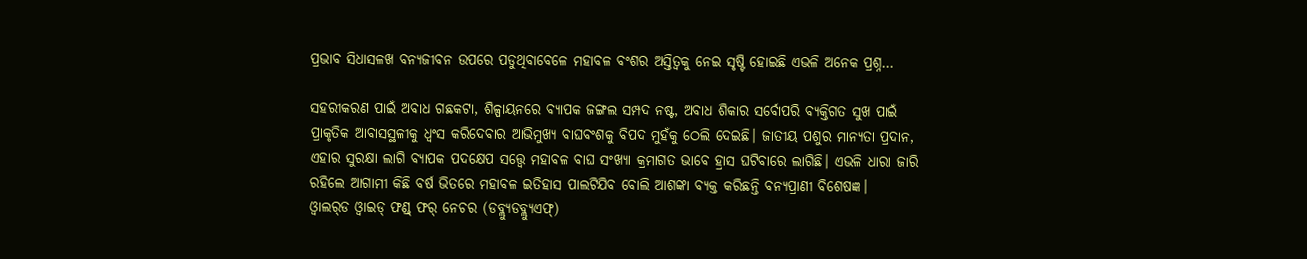ପ୍ରଭାବ ସିଧାସଳଖ ବନ୍ୟଜୀବନ ଉପରେ ପଡୁଥିବାବେଳେ ମହାବଳ ବଂଶର ଅସ୍ତିତ୍ୱକୁ ନେଇ ସୃଷ୍ଟି ହୋଇଛି ଏଭଳି ଅନେକ ପ୍ରଶ୍ନ…

ସହରୀକରଣ ପାଇଁ ଅବାଧ ଗଛକଟା, ଶିଳ୍ପାୟନରେ ବ୍ୟାପକ ଜଙ୍ଗଲ ସମ୍ପଦ ନଷ୍ଟ, ଅବାଧ ଶିକାର ସର୍ବୋପରି ବ୍ୟକ୍ତିଗତ ସୁଖ ପାଇଁ ପ୍ରାକୃତିକ ଆବାସସ୍ଥଳୀକୁ ଧ୍ୱଂସ କରିଦେବାର ଆଭିମୁଖ୍ୟ ବାଘବଂଶକୁ ବିପଦ ମୁହଁକୁ ଠେଲି ଦେଇଛି। ଜାତୀୟ ପଶୁର ମାନ୍ୟତା ପ୍ରଦାନ, ଏହାର ସୁରକ୍ଷା ଲାଗି ବ୍ୟାପକ ପଦକ୍ଷେପ ସତ୍ତ୍ୱେ ମହାବଳ ବାଘ ସଂଖ୍ୟା କ୍ରମାଗତ ଭାବେ ହ୍ରାସ ଘଟିବାରେ ଲାଗିଛି। ଏଭଳି ଧାରା ଜାରି ରହିଲେ ଆଗାମୀ କିଛି ବର୍ଷ ଭିତରେ ମହାବଳ ଇତିହାସ ପାଲଟିଯିବ ବୋଲି ଆଶଙ୍କା ବ୍ୟକ୍ତ କରିଛନ୍ତି ବନ୍ୟପ୍ରାଣୀ ବିଶେଷଜ୍ଞ।
ଓ୍ବାଲର୍‌ଡ ଓ୍ବାଇଡ୍‌ ଫଣ୍ଡ୍‌ ଫର୍‌ ନେଚର (ଡବ୍ଲ୍ୟୁଡବ୍ଲ୍ୟୁଏଫ୍‌)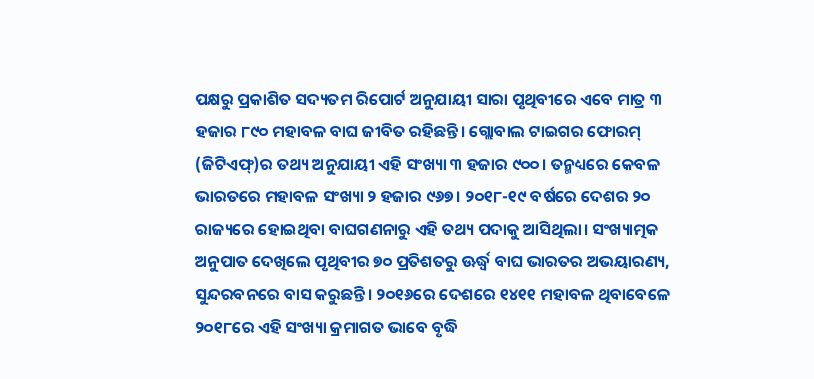ପକ୍ଷରୁ ପ୍ରକାଶିତ ସଦ୍ୟତମ ରିପୋର୍ଟ ଅନୁଯାୟୀ ସାରା ପୃଥିବୀରେ ଏବେ ମାତ୍ର ୩ ହଜାର ୮୯୦ ମହାବଳ ବାଘ ଜୀବିତ ରହିଛନ୍ତି। ଗ୍ଲୋବାଲ ଟାଇଗର ଫୋରମ୍‌ (ଜିଟିଏଫ୍‌)ର ତଥ୍ୟ ଅନୁଯାୟୀ ଏହି ସଂଖ୍ୟା ୩ ହଜାର ୯୦୦। ତନ୍ମଧ୍ୟରେ କେବଳ ଭାରତରେ ମହାବଳ ସଂଖ୍ୟା ୨ ହଜାର ୯୬୭। ୨୦୧୮-୧୯ ବର୍ଷରେ ଦେଶର ୨୦ ରାଜ୍ୟରେ ହୋଇଥିବା ବାଘଗଣନାରୁ ଏହି ତଥ୍ୟ ପଦାକୁ ଆସିଥିଲା। ସଂଖ୍ୟାତ୍ମକ ଅନୁପାତ ଦେଖିଲେ ପୃଥିବୀର ୭୦ ପ୍ରତିଶତରୁ ଊର୍ଦ୍ଧ୍ୱ ବାଘ ଭାରତର ଅଭୟାରଣ୍ୟ, ସୁନ୍ଦରବନରେ ବାସ କରୁଛନ୍ତି। ୨୦୧୬ରେ ଦେଶରେ ୧୪୧୧ ମହାବଳ ଥିବାବେଳେ ୨୦୧୮ରେ ଏହି ସଂଖ୍ୟା କ୍ରମାଗତ ଭାବେ ବୃଦ୍ଧି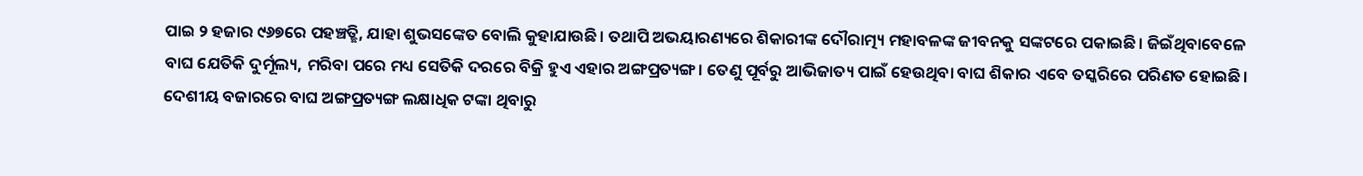ପାଇ ୨ ହଜାର ୯୬୭ରେ ପହଞ୍ଚତ୍ଛି, ଯାହା ଶୁଭସଙ୍କେତ ବୋଲି କୁହାଯାଉଛି। ତଥାପି ଅଭୟାରଣ୍ୟରେ ଶିକାରୀଙ୍କ ଦୌରାତ୍ମ୍ୟ ମହାବଳଙ୍କ ଜୀବନକୁ ସଙ୍କଟରେ ପକାଇଛି। ଜିଇଁଥିବାବେଳେ ବାଘ ଯେତିକି ଦୁର୍ମୂଲ୍ୟ, ମରିବା ପରେ ମଧ୍ୟ ସେତିକି ଦରରେ ବିକ୍ରି ହୁଏ ଏହାର ଅଙ୍ଗପ୍ରତ୍ୟଙ୍ଗ। ତେଣୁ ପୂର୍ବରୁ ଆଭିଜାତ୍ୟ ପାଇଁ ହେଉଥିବା ବାଘ ଶିକାର ଏବେ ତସ୍କରିରେ ପରିଣତ ହୋଇଛି। ଦେଶୀୟ ବଜାରରେ ବାଘ ଅଙ୍ଗପ୍ରତ୍ୟଙ୍ଗ ଲକ୍ଷାଧିକ ଟଙ୍କା ଥିବାରୁ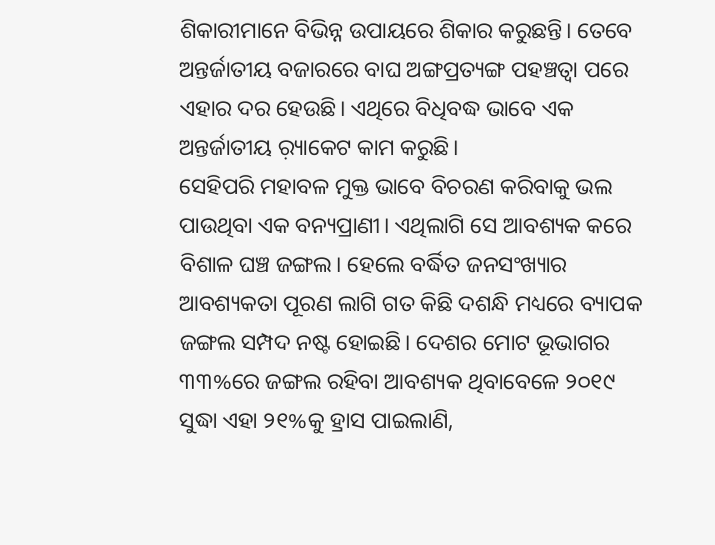ଶିକାରୀମାନେ ବିଭିନ୍ନ ଉପାୟରେ ଶିକାର କରୁଛନ୍ତି। ତେବେ ଅନ୍ତର୍ଜାତୀୟ ବଜାରରେ ବାଘ ଅଙ୍ଗପ୍ରତ୍ୟଙ୍ଗ ପହଞ୍ଚତ୍ବା ପରେ ଏହାର ଦର ହେଉଛି। ଏଥିରେ ବିଧିବଦ୍ଧ ଭାବେ ଏକ ଅନ୍ତର୍ଜାତୀୟ ର଼୍ୟାକେଟ କାମ କରୁଛି।
ସେହିପରି ମହାବଳ ମୁକ୍ତ ଭାବେ ବିଚରଣ କରିବାକୁ ଭଲ ପାଉଥିବା ଏକ ବନ୍ୟପ୍ରାଣୀ। ଏଥିଲାଗି ସେ ଆବଶ୍ୟକ କରେ ବିଶାଳ ଘଞ୍ଚ ଜଙ୍ଗଲ। ହେଲେ ବର୍ଦ୍ଧିତ ଜନସଂଖ୍ୟାର ଆବଶ୍ୟକତା ପୂରଣ ଲାଗି ଗତ କିଛି ଦଶନ୍ଧି ମଧ୍ୟରେ ବ୍ୟାପକ ଜଙ୍ଗଲ ସମ୍ପଦ ନଷ୍ଟ ହୋଇଛି। ଦେଶର ମୋଟ ଭୂଭାଗର ୩୩%ରେ ଜଙ୍ଗଲ ରହିବା ଆବଶ୍ୟକ ଥିବାବେଳେ ୨୦୧୯ ସୁଦ୍ଧା ଏହା ୨୧%କୁ ହ୍ରାସ ପାଇଲାଣି,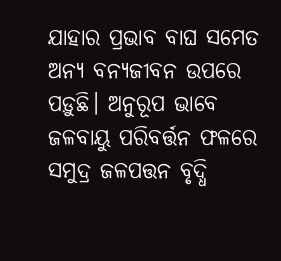ଯାହାର ପ୍ରଭାବ ବାଘ ସମେତ ଅନ୍ୟ ବନ୍ୟଜୀବନ ଉପରେ ପଡ଼ୁଛି। ଅନୁରୂପ ଭାବେ ଜଳବାୟୁ ପରିବର୍ତ୍ତନ ଫଳରେ ସମୁଦ୍ର ଜଳପତ୍ତନ ବୃଦ୍ଧି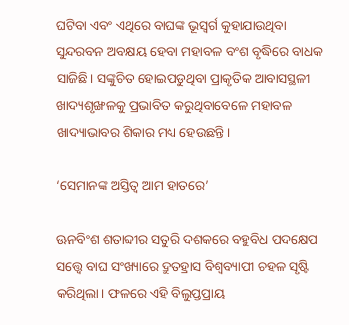ଘଟିବା ଏବଂ ଏଥିରେ ବାଘଙ୍କ ଭୂସ୍ବର୍ଗ କୁହାଯାଉଥିବା ସୁନ୍ଦରବନ ଅବକ୍ଷୟ ହେବା ମହାବଳ ବଂଶ ବୃଦ୍ଧିରେ ବାଧକ ସାଜିଛି। ସଙ୍କୁଚିତ ହୋଇପଡୁଥିବା ପ୍ରାକୃତିକ ଆବାସସ୍ଥଳୀ ଖାଦ୍ୟଶୃଙ୍ଖଳକୁ ପ୍ରଭାବିତ କରୁଥିବାବେଳେ ମହାବଳ ଖାଦ୍ୟାଭାବର ଶିକାର ମଧ୍ୟ ହେଉଛନ୍ତି।

‘ସେମାନଙ୍କ ଅସ୍ତିତ୍ୱ ଆମ ହାତରେ’

ଊନବିଂଶ ଶତାବ୍ଦୀର ସତୁରି ଦଶକରେ ବହୁବିଧ ପଦକ୍ଷେପ ସତ୍ତ୍ୱେ ବାଘ ସଂଖ୍ୟାରେ ଦ୍ରୁତହ୍ରାସ ବିଶ୍ୱବ୍ୟାପୀ ଚହଳ ସୃଷ୍ଟି କରିଥିଲା। ଫଳରେ ଏହି ବିଲୁପ୍ତପ୍ରାୟ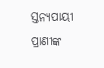ସ୍ତନ୍ୟପାୟୀ ପ୍ରାଣୀଙ୍କ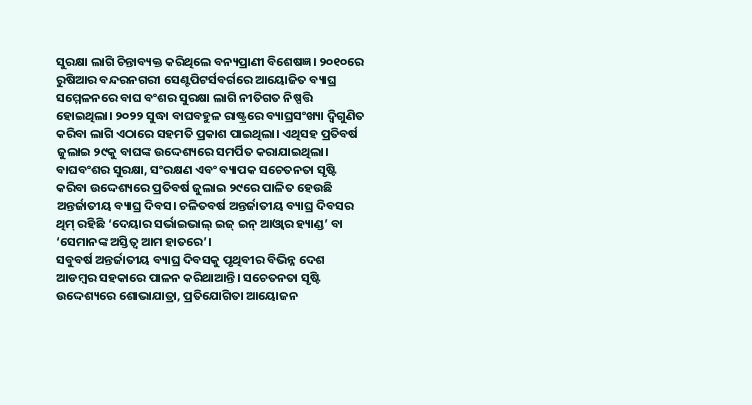ସୁରକ୍ଷା ଲାଗି ଚିନ୍ତାବ୍ୟକ୍ତ କରିଥିଲେ ବନ୍ୟପ୍ରାଣୀ ବିଶେଷଜ୍ଞ। ୨୦୧୦ରେ ରୁଷିଆର ବନ୍ଦରନଗରୀ ସେଣ୍ଟପିଟର୍ସବର୍ଗରେ ଆୟୋଜିତ ବ୍ୟାଘ୍ର ସମ୍ମେଳନରେ ବାଘ ବଂଶର ସୁରକ୍ଷା ଲାଗି ନୀତିଗତ ନିଷ୍ପତ୍ତି ହୋଇଥିଲା। ୨୦୨୨ ସୁଦ୍ଧା ବାଘବହୁଳ ରାଷ୍ଟ୍ରରେ ବ୍ୟାଘ୍ରସଂଖ୍ୟା ଦ୍ୱିଗୁଣିତ କରିବା ଲାଗି ଏଠାରେ ସହମତି ପ୍ରକାଶ ପାଇଥିଲା। ଏଥିସହ ପ୍ରତିବର୍ଷ ଜୁଲାଇ ୨୯କୁ ବାଘଙ୍କ ଉଦ୍ଦେଶ୍ୟରେ ସମର୍ପିତ କରାଯାଇଥିଲା। ବାଘବଂଶର ସୁରକ୍ଷା, ସଂରକ୍ଷଣ ଏବଂ ବ୍ୟାପକ ସଚେତନତା ସୃଷ୍ଟି କରିବା ଉଦ୍ଦେଶ୍ୟରେ ପ୍ରତିବର୍ଷ ଜୁଲାଇ ୨୯ରେ ପାଳିତ ହେଉଛି ଅନ୍ତର୍ଜାତୀୟ ବ୍ୟାଘ୍ର ଦିବସ। ଚଳିତବର୍ଷ ଅନ୍ତର୍ଜାତୀୟ ବ୍ୟାଘ୍ର ଦିବସର ଥିମ୍‌ ରହିଛି ‘ଦେୟାର ସର୍ଭାଇଭାଲ୍‌ ଇଜ୍‌ ଇନ୍‌ ଆଓ୍ବାର ହ୍ୟାଣ୍ଡ’ ବା ‘ସେମାନଙ୍କ ଅସ୍ତିତ୍ୱ ଆମ ହାତରେ’।
ସବୁବର୍ଷ ଅନ୍ତର୍ଜାତୀୟ ବ୍ୟାଘ୍ର ଦିବସକୁ ପୃଥିବୀର ବିଭିନ୍ନ ଦେଶ ଆଡମ୍ବର ସହକାରେ ପାଳନ କରିଥାଆନ୍ତି। ସଚେତନତା ସୃଷ୍ଟି ଉଦ୍ଦେଶ୍ୟରେ ଶୋଭାଯାତ୍ରା, ପ୍ରତିଯୋଗିତା ଆୟୋଜନ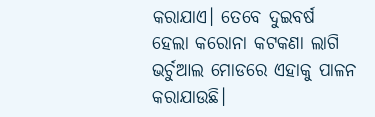କରାଯାଏ। ତେବେ ଦୁଇବର୍ଷ ହେଲା କରୋନା କଟକଣା ଲାଗି ଭର୍ଚୁଆଲ ମୋଡରେ ଏହାକୁ ପାଳନ କରାଯାଉଛି।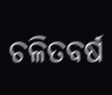ଚଳିତବର୍ଷ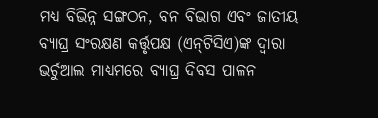ମଧ୍ୟ ବିଭିନ୍ନ ସଙ୍ଗଠନ, ବନ ବିଭାଗ ଏବଂ ଜାତୀୟ ବ୍ୟାଘ୍ର ସଂରକ୍ଷଣ କର୍ତ୍ତୃପକ୍ଷ (ଏନ୍‌ଟିସିଏ)ଙ୍କ ଦ୍ୱାରା ଭର୍ଚୁଆଲ ମାଧ୍ୟମରେ ବ୍ୟାଘ୍ର ଦିବସ ପାଳନ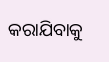କରାଯିବାକୁ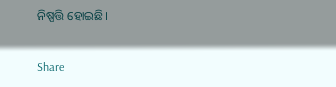ନିଷ୍ପତ୍ତି ହୋଇଛି।

Share